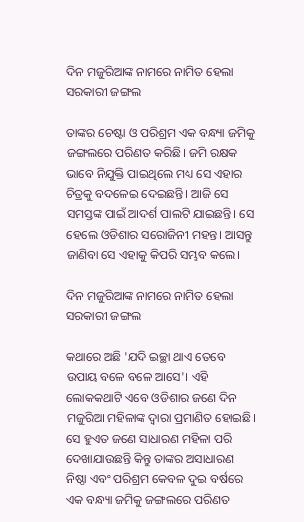ଦିନ ମଜୁରିଆଙ୍କ ନାମରେ ନାମିତ ହେଲା ସରକାରୀ ଜଙ୍ଗଲ

ତାଙ୍କର ଚେଷ୍ଟା ଓ ପରିଶ୍ରମ ଏକ ବନ୍ଧ୍ୟା ଜମିକୁ ଜଙ୍ଗଲରେ ପରିଣତ କରିଛି। ଜମି ରକ୍ଷକ ଭାବେ ନିଯୁକ୍ତି ପାଇଥିଲେ ମଧ୍ୟ ସେ ଏହାର ଚିତ୍ରକୁ ବଦଳେଇ ଦେଇଛନ୍ତି। ଆଜି ସେ ସମସ୍ତଙ୍କ ପାଇଁ ଆଦର୍ଶ ପାଲଟି ଯାଇଛନ୍ତି। ସେ ହେଲେ ଓଡିଶାର ସରୋଜିନୀ ମହନ୍ତ। ଆସନ୍ତୁ ଜାଣିବା ସେ ଏହାକୁ କିପରି ସମ୍ଭବ କଲେ।

ଦିନ ମଜୁରିଆଙ୍କ ନାମରେ ନାମିତ ହେଲା ସରକାରୀ ଜଙ୍ଗଲ

କଥାରେ ଅଛି 'ଯଦି ଇଚ୍ଛା ଥାଏ ତେବେ ଉପାୟ ବଳେ ବଳେ ଆସେ'। ଏହି ଲୋକକଥାଟି ଏବେ ଓଡିଶାର ଜଣେ ଦିନ ମଜୁରିଆ ମହିଳାଙ୍କ ଦ୍ୱାରା ପ୍ରମାଣିତ ହୋଇଛି। ସେ ହୁଏତ ଜଣେ ସାଧାରଣ ମହିଳା ପରି ଦେଖାଯାଉଛନ୍ତି କିନ୍ତୁ ତାଙ୍କର ଅସାଧାରଣ ନିଷ୍ଠା ଏବଂ ପରିଶ୍ରମ କେବଳ ଦୁଇ ବର୍ଷରେ ଏକ ବନ୍ଧ୍ୟା ଜମିକୁ ଜଙ୍ଗଲରେ ପରିଣତ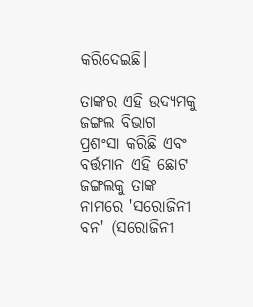କରିଦେଇଛି।

ତାଙ୍କର ଏହି ଉଦ୍ୟମକୁ ଜଙ୍ଗଲ ବିଭାଗ ପ୍ରଶଂସା କରିଛି ଏବଂ ବର୍ତ୍ତମାନ ଏହି ଛୋଟ ଜଙ୍ଗଲକୁ ତାଙ୍କ ନାମରେ 'ସରୋଜିନୀ ବନ' (ସରୋଜିନୀ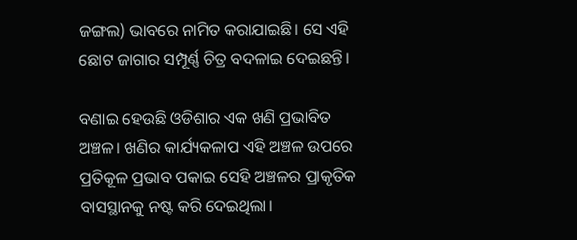ଜଙ୍ଗଲ) ଭାବରେ ନାମିତ କରାଯାଇଛି। ସେ ଏହି ଛୋଟ ଜାଗାର ସମ୍ପୂର୍ଣ୍ଣ ଚିତ୍ର ବଦଳାଇ ଦେଇଛନ୍ତି।

ବଣାଇ ହେଉଛି ଓଡିଶାର ଏକ ଖଣି ପ୍ରଭାବିତ ଅଞ୍ଚଳ। ଖଣିର କାର୍ଯ୍ୟକଳାପ ଏହି ଅଞ୍ଚଳ ଉପରେ ପ୍ରତିକୂଳ ପ୍ରଭାବ ପକାଇ ସେହି ଅଞ୍ଚଳର ପ୍ରାକୃତିକ ବାସସ୍ଥାନକୁ ନଷ୍ଟ କରି ଦେଇଥିଲା।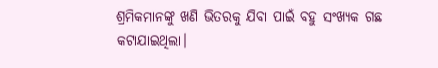ଶ୍ରମିକମାନଙ୍କୁ ଖଣି ଭିତରକୁ ଯିବା ପାଇଁ ବହୁ ସଂଖ୍ୟକ ଗଛ କଟାଯାଇଥିଲା।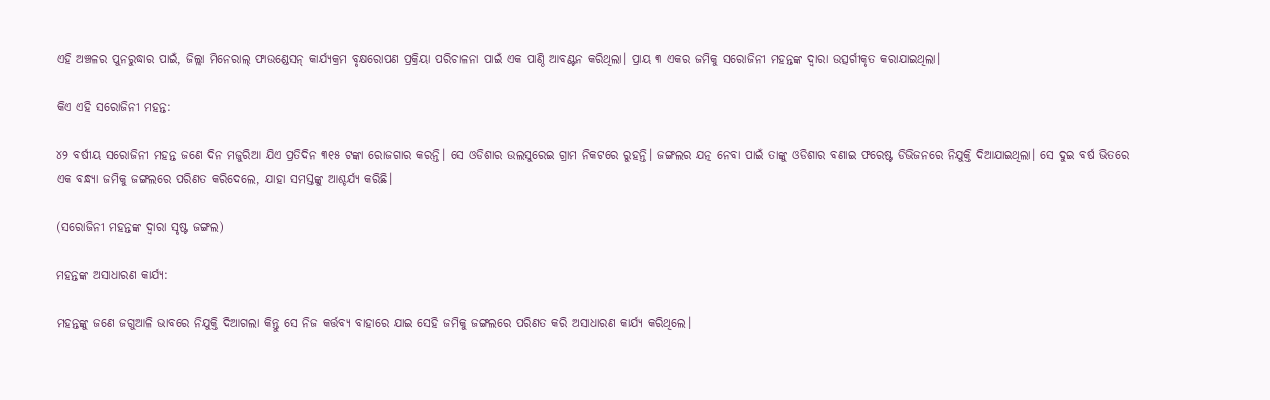ଏହି ଅଞ୍ଚଳର ପୁନରୁଦ୍ଧାର ପାଇଁ, ଜିଲ୍ଲା ମିନେରାଲ୍ ଫାଉଣ୍ଡେସନ୍ କାର୍ଯ୍ୟକ୍ରମ ବୃକ୍ଷରୋପଣ ପ୍ରକ୍ରିୟା ପରିଚାଳନା ପାଇଁ ଏକ ପାଣ୍ଠି ଆବଣ୍ଟନ କରିଥିଲା। ପ୍ରାୟ ୩ ଏକର ଜମିକୁ ସରୋଜିନୀ ମହନ୍ତଙ୍କ ଦ୍ୱାରା ଉତ୍ସର୍ଗୀକୃତ କରାଯାଇଥିଲା।

କିଏ ଏହି ସରୋଜିନୀ ମହନ୍ତ:

୪୨ ବର୍ଷୀୟ ସରୋଜିନୀ ମହନ୍ତ ଜଣେ ଦିନ ମଜୁରିଆ ଯିଏ ପ୍ରତିଦିନ ୩୧୫ ଟଙ୍କା ରୋଜଗାର କରନ୍ତି। ସେ ଓଡିଶାର ଉଲସୁରେଇ ଗ୍ରାମ ନିକଟରେ ରୁହନ୍ତି। ଜଙ୍ଗଲର ଯତ୍ନ ନେବା ପାଇଁ ତାଙ୍କୁ ଓଡିଶାର ବଣାଇ ଫରେଷ୍ଟ ଡିଭିଜନରେ ନିଯୁକ୍ତି ଦିଆଯାଇଥିଲା। ସେ ଦୁଇ ବର୍ଷ ଭିତରେ ଏକ ବନ୍ଧ୍ୟା ଜମିକୁ ଜଙ୍ଗଲରେ ପରିଣତ କରିଦେଲେ, ଯାହା ସମସ୍ତଙ୍କୁ ଆଶ୍ଚର୍ଯ୍ୟ କରିଛି।

(ସରୋଜିନୀ ମହନ୍ତଙ୍କ ଦ୍ୱାରା ସୃଷ୍ଟ ଜଙ୍ଗଲ)

ମହନ୍ତଙ୍କ ଅସାଧାରଣ କାର୍ଯ୍ୟ:

ମହନ୍ତଙ୍କୁ ଜଣେ ଜଗୁଆଳି ଭାବରେ ନିଯୁକ୍ତି ଦିଆଗଲା କିନ୍ତୁ ସେ ନିଜ କର୍ତ୍ତବ୍ୟ ବାହାରେ ଯାଇ ସେହି ଜମିକୁ ଜଙ୍ଗଲରେ ପରିଣତ କରି ଅସାଧାରଣ କାର୍ଯ୍ୟ କରିଥିଲେ।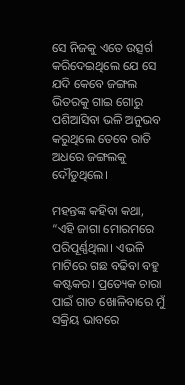ସେ ନିଜକୁ ଏତେ ଉତ୍ସର୍ଗ କରିଦେଇଥିଲେ ଯେ ସେ ଯଦି କେବେ ଜଙ୍ଗଲ ଭିତରକୁ ଗାଇ ଗୋରୁ ପଶିଆସିବା ଭଳି ଅନୁଭବ କରୁଥିଲେ ତେବେ ରାତି ଅଧରେ ଜଙ୍ଗଲକୁ ଦୌଡୁଥିଲେ।

ମହନ୍ତଙ୍କ କହିବା କଥା, “ଏହି ଜାଗା ମୋରମରେ ପରିପୂର୍ଣ୍ଣଥିଲା। ଏଭଳି ମାଟିରେ ଗଛ ବଢିବା ବହୁ କଷ୍ଟକର। ପ୍ରତ୍ୟେକ ଚାରା ପାଇଁ ଗାତ ଖୋଳିବାରେ ମୁଁ ସକ୍ରିୟ ଭାବରେ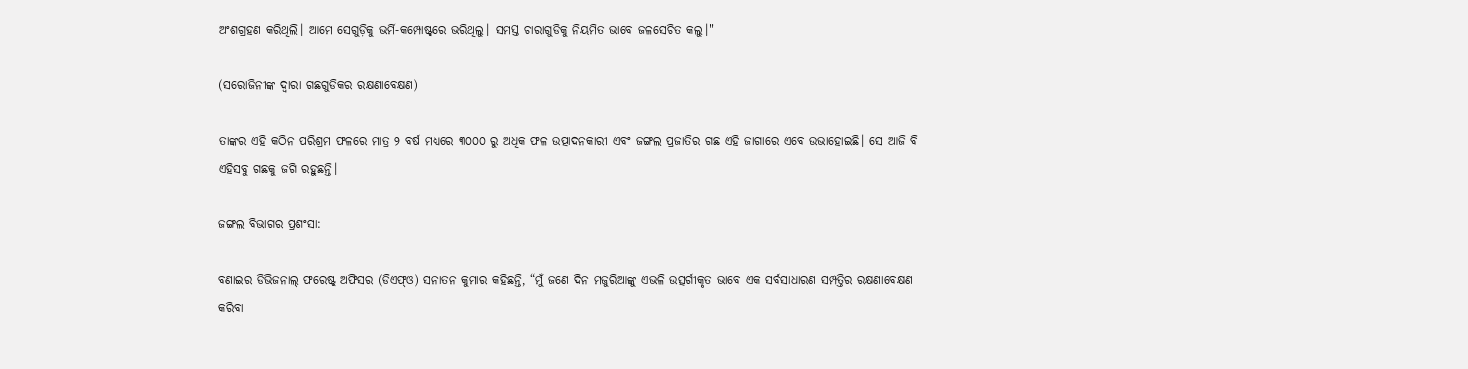ଅଂଶଗ୍ରହଣ କରିଥିଲି। ଆମେ ସେଗୁଡ଼ିକୁ ଭର୍ମି-କମ୍ପୋଷ୍ଟ୍‌ରେ ଭରିଥିଲୁ। ସମସ୍ତ ଚାରାଗୁଡିକୁ ନିୟମିତ ଭାବେ ଜଳସେଚିତ କଲୁ।"

(ସରୋଜିନୀଙ୍କ ଦ୍ୱାରା ଗଛଗୁଡିକର ରକ୍ଷଣାବେକ୍ଷଣ)

ତାଙ୍କର ଏହି କଠିନ ପରିଶ୍ରମ ଫଳରେ ମାତ୍ର ୨ ବର୍ଷ ମଧ୍ୟରେ ୩୦୦୦ ରୁ ଅଧିକ ଫଳ ଉତ୍ପାଦନକାରୀ ଏବଂ ଜଙ୍ଗଲ ପ୍ରଜାତିର ଗଛ ଏହି ଜାଗାରେ ଏବେ ଉଭାହୋଇଛି। ସେ ଆଜି ବି ଏହିସବୁ ଗଛକୁ ଜଗି ରହୁଛନ୍ତି।

ଜଙ୍ଗଲ ବିଭାଗର ପ୍ରଶଂସା:

ବଣାଇର ଡିଭିଜନାଲ୍‌ ଫରେଷ୍ଟ୍‌ ଅଫିସର (ଡିଏଫ୍‌ଓ) ସନାତନ କୁମାର କହିଛନ୍ତି, “ମୁଁ ଜଣେ ଦିନ ମଜୁରିଆଙ୍କୁ ଏଭଳି ଉତ୍ସର୍ଗୀକୃତ ଭାବେ ଏକ ସର୍ବସାଧାରଣ ସମ୍ପତ୍ତିର ରକ୍ଷଣାବେକ୍ଷଣ କରିବା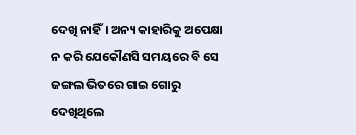ଦେଖି ନାହିଁ। ଅନ୍ୟ କାହାରିକୁ ଅପେକ୍ଷା ନ କରି ଯେକୌଣସି ସମୟରେ ବି ସେ ଜଙ୍ଗଲ ଭିତରେ ଗାଇ ଗୋରୁ ଦେଖିଥିଲେ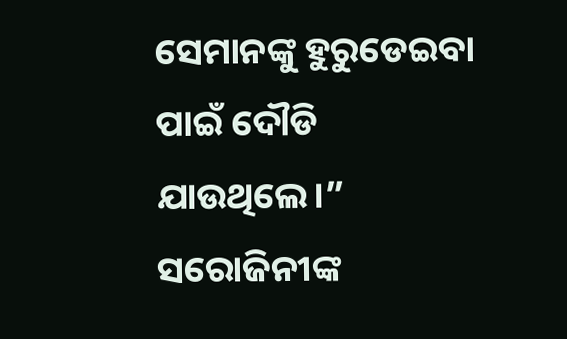ସେମାନଙ୍କୁ ହୁରୁଡେଇବା ପାଇଁ ଦୌଡି ଯାଉଥିଲେ।” ସରୋଜିନୀଙ୍କ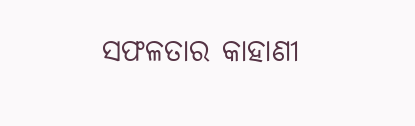ସଫଳତାର କାହାଣୀ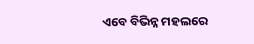ଏବେ ବିଭିନ୍ନ ମହଲରେ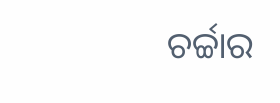ଚର୍ଚ୍ଚାର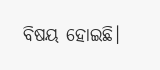ବିଷୟ ହୋଇଛି।